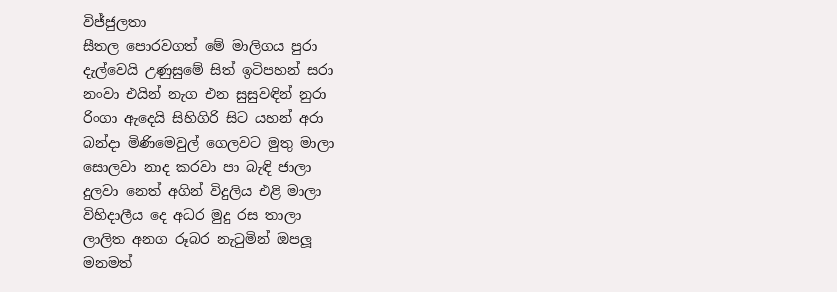විජ්ජුලතා
සීතල පොරවගත් මේ මාලිගය පුරා
දැල්වෙයි උණුසුමේ සිත් ඉටිපහන් සරා
නංවා එයින් නැග එන සුසුවඳින් නුරා
රිංගා ඇදෙයි සිහිගිරි සිට යහන් අරා
බන්දා මිණිමෙවුල් ගෙලවට මුතු මාලා
සොලවා නාද කරවා පා බැඳි ජාලා
දුලවා නෙත් අගින් විදුලිය එළි මාලා
විහිදාලීය දෙ අධර මුදු රස තාලා
ලාලිත අනග රූබර නැටුමින් ඔපලූ
මනමත්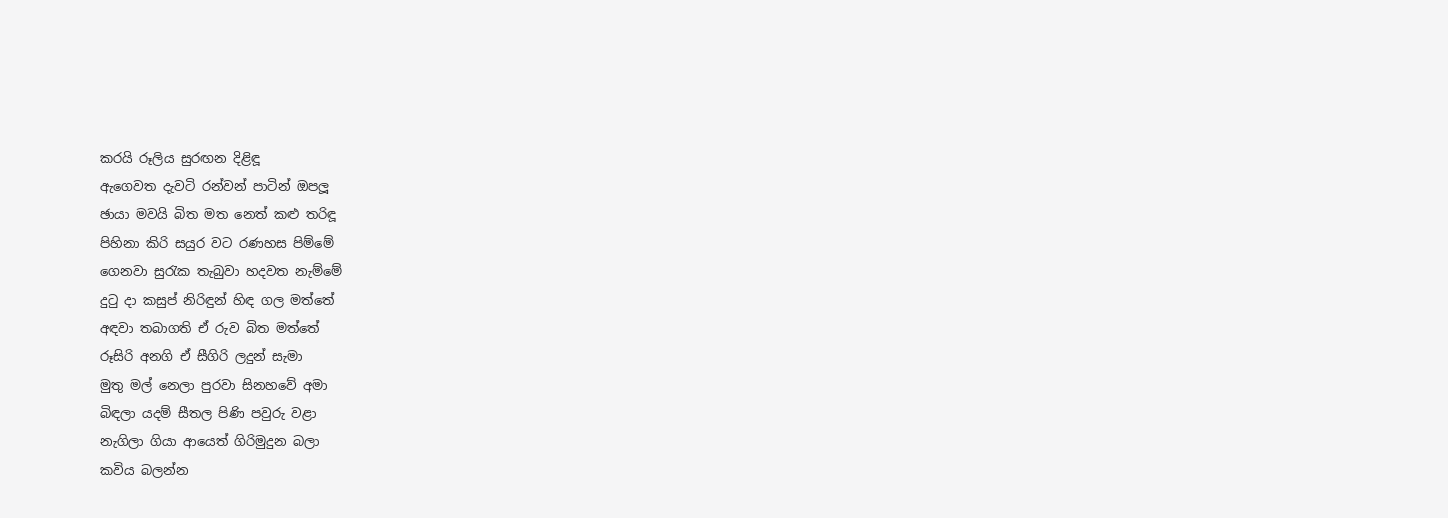කරයි රූලිය සුරඟන දිළිඳූ
ඇගෙවත දැවටි රන්වන් පාටින් ඔපලූ
ඡායා මවයි බිත මත නෙත් කළු තරිඳූ
පිහිනා කිරි සයුර වට රණහස පිම්මේ
ගෙනවා සුරැක තැබුවා හදවත නැම්මේ
දුටු දා කසුප් නිරිඳුන් හිඳ ගල මත්තේ
අඳවා තබාගති ඒ රුව බිත මත්තේ
රූසිරි අනගි ඒ සීගිරි ලදුන් සැමා
මුතු මල් නෙලා පුරවා සිනහවේ අමා
බිඳලා යදම් සීතල පිණි පවුරු වළා
නැගිලා ගියා ආයෙත් ගිරිමුදුන බලා
කවිය බලන්න